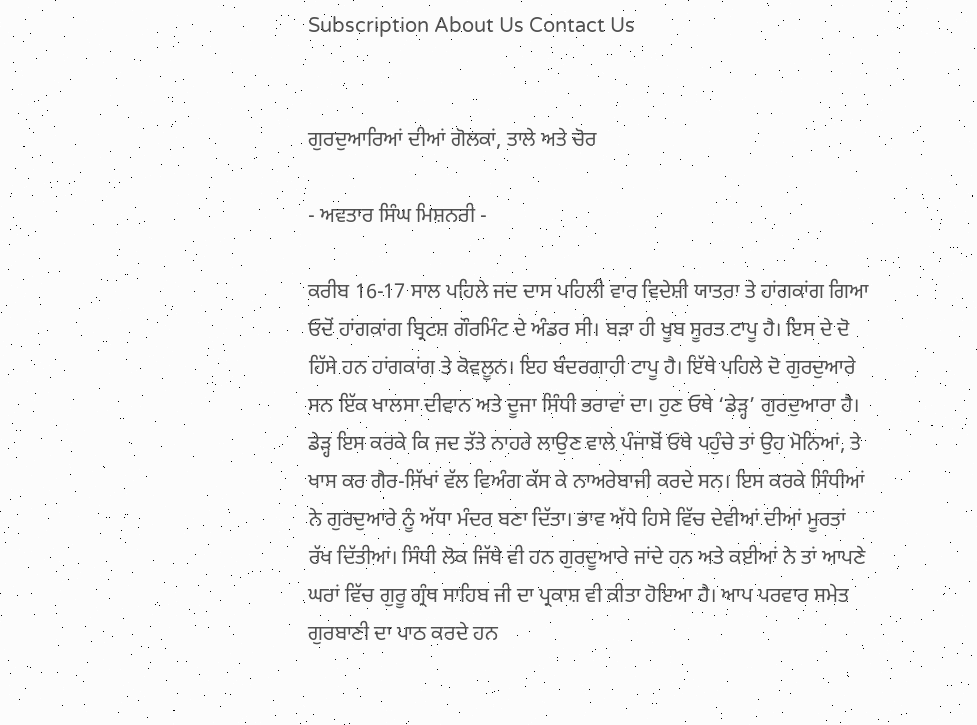Subscription About Us Contact Us


ਗੁਰਦੁਆਰਿਆਂ ਦੀਆਂ ਗੋਲਕਾਂ, ਤਾਲੇ ਅਤੇ ਚੋਰ

- ਅਵਤਾਰ ਸਿੰਘ ਮਿਸ਼ਨਰੀ -

ਕਰੀਬ 16-17 ਸਾਲ ਪਹਿਲੇ ਜਦ ਦਾਸ ਪਹਿਲੀ ਵਾਰ ਵਿਦੇਸ਼ੀ ਯਾਤਰਾ ਤੇ ਹਾਂਗਕਾਂਗ ਗਿਆ ਓਦੋਂ ਹਾਂਗਕਾਂਗ ਬ੍ਰਿਟਸ਼ ਗੌਰਮਿੰਟ ਦੇ ਅੰਡਰ ਸੀ। ਬੜਾ ਹੀ ਖੂਬ ਸੂਰਤ ਟਾਪੂ ਹੈ। ਇਸ ਦੇ ਦੋ ਹਿੱਸੇ ਹਨ ਹਾਂਗਕਾਂਗ ਤੇ ਕੋਵਲੂਨ। ਇਹ ਬੰਦਰਗਾਹੀ ਟਾਪੂ ਹੈ। ਇੱਥੇ ਪਹਿਲੇ ਦੋ ਗੁਰਦੁਆਰੇ ਸਨ ਇੱਕ ਖਾਲਸਾ ਦੀਵਾਨ ਅਤੇ ਦੂਜਾ ਸਿੰਧੀ ਭਰਾਵਾਂ ਦਾ। ਹੁਣ ਓਥੇ ‘ਡੇੜ੍ਹ’ ਗੁਰਦੁਆਰਾ ਹੈ। ਡੇੜ੍ਹ ਇਸ ਕਰਕੇ ਕਿ ਜਦ ਤੱਤੇ ਨਾਹਰੇ ਲਾਉਣ ਵਾਲੇ ਪੰਜਾਬੋਂ ਓਥੇ ਪਹੁੰਚੇ ਤਾਂ ਉਹ ਮੋਨਿਆਂ, ਤੇ ਖਾਸ ਕਰ ਗੈਰ-ਸਿੱਖਾਂ ਵੱਲ ਵਿਅੰਗ ਕੱਸ ਕੇ ਨਾਅਰੇਬਾਜੀ ਕਰਦੇ ਸਨ। ਇਸ ਕਰਕੇ ਸਿੰਧੀਆਂ ਨੇ ਗੁਰਦੁਆਰੇ ਨੂੰ ਅੱਧਾ ਮੰਦਰ ਬਣਾ ਦਿੱਤਾ। ਭਾਵ ਅੱਧੇ ਹਿਸੇ ਵਿੱਚ ਦੇਵੀਆਂ ਦੀਆਂ ਮੂਰਤਾਂ ਰੱਖ ਦਿੱਤੀਆਂ। ਸਿੰਧੀ ਲੋਕ ਜਿੱਥੇ ਵੀ ਹਨ ਗੁਰਦੂਆਰੇ ਜਾਂਦੇ ਹਨ ਅਤੇ ਕਈਆਂ ਨੇ ਤਾਂ ਆਪਣੇ ਘਰਾਂ ਵਿੱਚ ਗੁਰੂ ਗ੍ਰੰਥ ਸਾਹਿਬ ਜੀ ਦਾ ਪ੍ਰਕਾਸ਼ ਵੀ ਕੀਤਾ ਹੋਇਆ ਹੈ। ਆਪ ਪਰਵਾਰ ਸਮੇਤ ਗੁਰਬਾਣੀ ਦਾ ਪਾਠ ਕਰਦੇ ਹਨ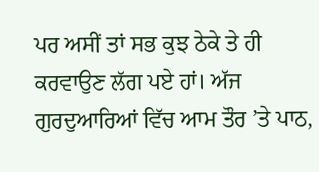ਪਰ ਅਸੀਂ ਤਾਂ ਸਭ ਕੁਝ ਠੇਕੇ ਤੇ ਹੀ ਕਰਵਾਉਣ ਲੱਗ ਪਏ ਹਾਂ। ਅੱਜ ਗੁਰਦੁਆਰਿਆਂ ਵਿੱਚ ਆਮ ਤੌਰ ’ਤੇ ਪਾਠ,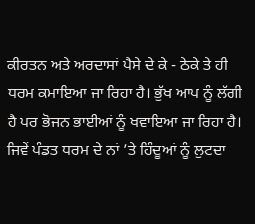ਕੀਰਤਨ ਅਤੇ ਅਰਦਾਸਾਂ ਪੈਸੇ ਦੇ ਕੇ - ਠੇਕੇ ਤੇ ਹੀ ਧਰਮ ਕਮਾਇਆ ਜਾ ਰਿਹਾ ਹੈ। ਭੁੱਖ ਆਪ ਨੂੰ ਲੱਗੀ ਹੈ ਪਰ ਭੋਜਨ ਭਾਈਆਂ ਨੂੰ ਖਵਾਇਆ ਜਾ ਰਿਹਾ ਹੈ। ਜਿਵੇਂ ਪੰਡਤ ਧਰਮ ਦੇ ਨਾਂ ’ਤੇ ਹਿੰਦੂਆਂ ਨੂੰ ਲੁਟਦਾ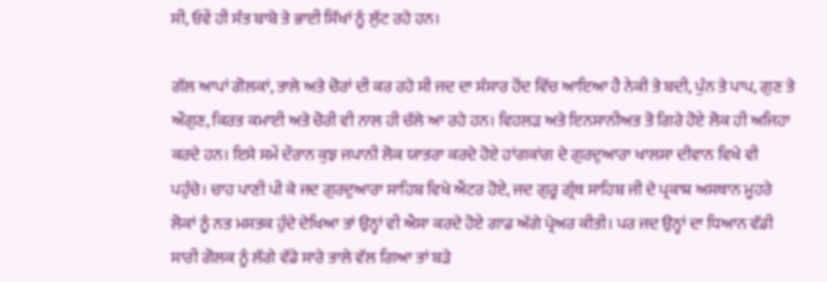ਸੀ, ਓਵੇਂ ਹੀ ਸੰਤ ਬਾਬੇ ਤੇ ਭਾਈ ਸਿੱਖਾਂ ਨੂੰ ਲੁੱਟ ਰਹੇ ਹਨ।

ਗੱਲ ਆਪਾਂ ਗੋਲਕਾਂ, ਤਾਲੇ ਅਤੇ ਚੋਰਾਂ ਦੀ ਕਰ ਰਹੇ ਸੀ ਜਦ ਦਾ ਸੰਸਾਰ ਹੋਂਦ ਵਿੱਚ ਆਇਆ ਹੈ ਨੇਕੀ ਤੇ ਬਦੀ, ਪੁੰਨ ਤੇ ਪਾਪ, ਗੁਣ ਤੇ ਔਗੁਣ, ਕਿਰਤ ਕਮਾਈ ਅਤੇ ਚੋਰੀ ਵੀ ਨਾਲ ਹੀ ਚੱਲੇ ਆ ਰਹੇ ਹਨ। ਵਿਹਲੜ ਅਤੇ ਇਨਸਾਨੀਅਤ ਤੋ ਗਿਰੇ ਹੋਏ ਲੋਕ ਹੀ ਅਜਿਹਾ ਕਰਦੇ ਹਨ। ਇਸੇ ਸਮੇਂ ਦੌਰਾਨ ਕੁਝ ਜਪਾਨੀ ਲੋਕ ਯਾਤਰਾ ਕਰਦੇ ਹੋਏ ਹਾਂਗਕਾਂਗ ਦੇ ਗੁਰਦੁਆਰਾ ਖਾਲਸਾ ਦੀਵਾਨ ਵਿਖੇ ਵੀ ਪਹੁੰਚੇ। ਚਾਹ ਪਾਣੀ ਪੀ ਕੇ ਜਦ ਗੁਰਦੁਆਰਾ ਸਾਹਿਬ ਵਿਖੇ ਐਂਟਰ ਹੋਏ, ਜਦ ਗੁਰੂ ਗ੍ਰੰਥ ਸਾਹਿਬ ਜੀ ਦੇ ਪ੍ਰਕਾਸ਼ ਅਸਥਾਨ ਮੂਹਰੇ ਲੋਕਾਂ ਨੂੰ ਨਤ ਮਸਤਕ ਹੁੰਦੇ ਦੇਖਿਆ ਤਾਂ ਉਨ੍ਹਾਂ ਵੀ ਐਸਾ ਕਰਦੇ ਹੋਏ ਗਾਡ ਅੱਗੇ ਪ੍ਰੇਅਰ ਕੀਤੀ। ਪਰ ਜਦ ਉਨ੍ਹਾਂ ਦਾ ਧਿਆਨ ਵੱਡੀ ਸਾਰੀ ਗੋਲਕ ਨੂੰ ਲੱਗੇ ਵੱਡੇ ਸਾਰੇ ਤਾਲੇ ਵੱਲ ਗਿਆ ਤਾਂ ਬੜੇ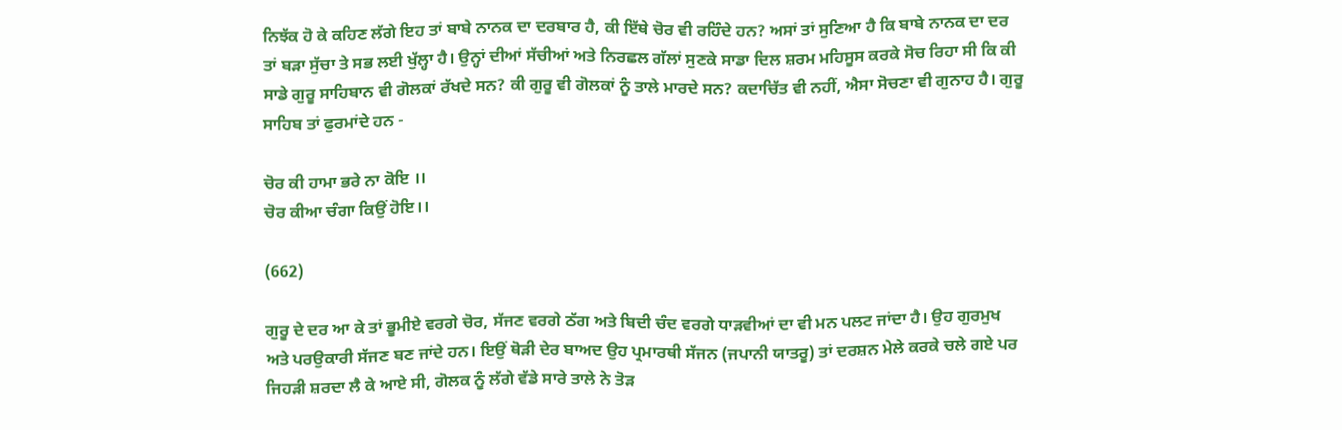ਨਿਝੱਕ ਹੋ ਕੇ ਕਹਿਣ ਲੱਗੇ ਇਹ ਤਾਂ ਬਾਬੇ ਨਾਨਕ ਦਾ ਦਰਬਾਰ ਹੈ, ਕੀ ਇੱਥੇ ਚੋਰ ਵੀ ਰਹਿੰਦੇ ਹਨ? ਅਸਾਂ ਤਾਂ ਸੁਣਿਆ ਹੈ ਕਿ ਬਾਬੇ ਨਾਨਕ ਦਾ ਦਰ ਤਾਂ ਬੜਾ ਸੁੱਚਾ ਤੇ ਸਭ ਲਈ ਖੁੱਲ੍ਹਾ ਹੈ। ਉਨ੍ਹਾਂ ਦੀਆਂ ਸੱਚੀਆਂ ਅਤੇ ਨਿਰਛਲ ਗੱਲਾਂ ਸੁਣਕੇ ਸਾਡਾ ਦਿਲ ਸ਼ਰਮ ਮਹਿਸੂਸ ਕਰਕੇ ਸੋਚ ਰਿਹਾ ਸੀ ਕਿ ਕੀ ਸਾਡੇ ਗੁਰੂ ਸਾਹਿਬਾਨ ਵੀ ਗੋਲਕਾਂ ਰੱਖਦੇ ਸਨ? ਕੀ ਗੁਰੂ ਵੀ ਗੋਲਕਾਂ ਨੂੰ ਤਾਲੇ ਮਾਰਦੇ ਸਨ? ਕਦਾਚਿੱਤ ਵੀ ਨਹੀਂ, ਐਸਾ ਸੋਚਣਾ ਵੀ ਗੁਨਾਹ ਹੈ। ਗੁਰੂ ਸਾਹਿਬ ਤਾਂ ਫੁਰਮਾਂਦੇ ਹਨ -

ਚੋਰ ਕੀ ਹਾਮਾ ਭਰੇ ਨਾ ਕੋਇ ।।
ਚੋਰ ਕੀਆ ਚੰਗਾ ਕਿਉਂ ਹੋਇ।।

(662)

ਗੁਰੂ ਦੇ ਦਰ ਆ ਕੇ ਤਾਂ ਭੂਮੀਏ ਵਰਗੇ ਚੋਰ, ਸੱਜਣ ਵਰਗੇ ਠੱਗ ਅਤੇ ਬਿਦੀ ਚੰਦ ਵਰਗੇ ਧਾੜਵੀਆਂ ਦਾ ਵੀ ਮਨ ਪਲਟ ਜਾਂਦਾ ਹੈ। ਉਹ ਗੁਰਮੁਖ ਅਤੇ ਪਰਉਕਾਰੀ ਸੱਜਣ ਬਣ ਜਾਂਦੇ ਹਨ। ਇਉਂ ਥੋੜੀ ਦੇਰ ਬਾਅਦ ਉਹ ਪ੍ਰਮਾਰਥੀ ਸੱਜਨ (ਜਪਾਨੀ ਯਾਤਰੂ) ਤਾਂ ਦਰਸ਼ਨ ਮੇਲੇ ਕਰਕੇ ਚਲੇ ਗਏ ਪਰ ਜਿਹੜੀ ਸ਼ਰਦਾ ਲੈ ਕੇ ਆਏ ਸੀ, ਗੋਲਕ ਨੂੰ ਲੱਗੇ ਵੱਡੇ ਸਾਰੇ ਤਾਲੇ ਨੇ ਤੋੜ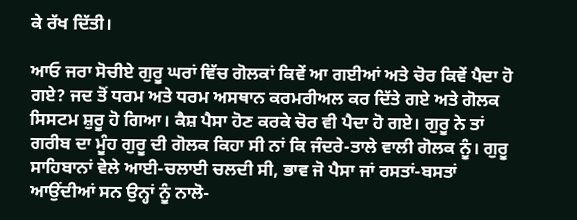ਕੇ ਰੱਖ ਦਿੱਤੀ।

ਆਓ ਜਰਾ ਸੋਚੀਏ ਗੁਰੂ ਘਰਾਂ ਵਿੱਚ ਗੋਲਕਾਂ ਕਿਵੇਂ ਆ ਗਈਆਂ ਅਤੇ ਚੋਰ ਕਿਵੇਂ ਪੈਦਾ ਹੋ ਗਏ? ਜਦ ਤੋਂ ਧਰਮ ਅਤੇ ਧਰਮ ਅਸਥਾਨ ਕਰਮਰੀਅਲ ਕਰ ਦਿੱਤੇ ਗਏ ਅਤੇ ਗੋਲਕ ਸਿਸਟਮ ਸ਼ੁਰੂ ਹੋ ਗਿਆ। ਕੈਸ਼ ਪੈਸਾ ਹੋਣ ਕਰਕੇ ਚੋਰ ਵੀ ਪੈਦਾ ਹੋ ਗਏ। ਗੁਰੂ ਨੇ ਤਾਂ ਗਰੀਬ ਦਾ ਮੂੰਹ ਗੁਰੂ ਦੀ ਗੋਲਕ ਕਿਹਾ ਸੀ ਨਾਂ ਕਿ ਜੰਦਰੇ-ਤਾਲੇ ਵਾਲੀ ਗੋਲਕ ਨੂੰ। ਗੁਰੂ ਸਾਹਿਬਾਨਾਂ ਵੇਲੇ ਆਈ-ਚਲਾਈ ਚਲਦੀ ਸੀ, ਭਾਵ ਜੋ ਪੈਸਾ ਜਾਂ ਰਸਤਾਂ-ਬਸਤਾਂ ਆਉਂਦੀਆਂ ਸਨ ਉਨ੍ਹਾਂ ਨੂੰ ਨਾਲੋ-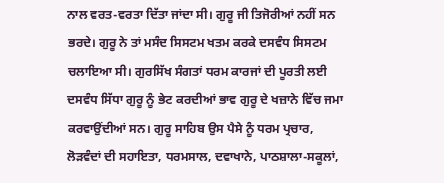ਨਾਲ ਵਰਤ-ਵਰਤਾ ਦਿੱਤਾ ਜਾਂਦਾ ਸੀ। ਗੁਰੂ ਜੀ ਤਿਜੋਰੀਆਂ ਨਹੀਂ ਸਨ ਭਰਦੇ। ਗੁਰੂ ਨੇ ਤਾਂ ਮਸੰਦ ਸਿਸਟਮ ਖਤਮ ਕਰਕੇ ਦਸਵੰਧ ਸਿਸਟਮ ਚਲਾਇਆ ਸੀ। ਗੁਰਸਿੱਖ ਸੰਗਤਾਂ ਧਰਮ ਕਾਰਜਾਂ ਦੀ ਪੂਰਤੀ ਲਈ ਦਸਵੰਧ ਸਿੱਧਾ ਗੁਰੂ ਨੂੰ ਭੇਟ ਕਰਦੀਆਂ ਭਾਵ ਗੁਰੂ ਦੇ ਖਜ਼ਾਨੇ ਵਿੱਚ ਜਮਾ ਕਰਵਾਉਂਦੀਆਂ ਸਨ। ਗੁਰੂ ਸਾਹਿਬ ਉਸ ਪੈਸੇ ਨੂੰ ਧਰਮ ਪ੍ਰਚਾਰ, ਲੋੜਵੰਦਾਂ ਦੀ ਸਹਾਇਤਾ, ਧਰਮਸਾਲ, ਦਵਾਖਾਨੇ, ਪਾਠਸ਼ਾਲਾ-ਸਕੂਲਾਂ,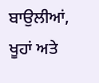ਬਾਉਲੀਆਂ, ਖੂਹਾਂ ਅਤੇ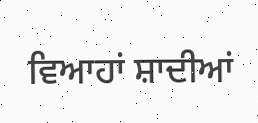ਵਿਆਹਾਂ ਸ਼ਾਦੀਆਂ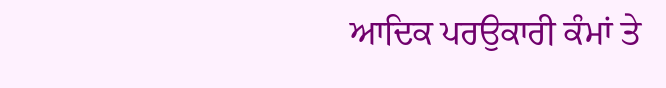ਆਦਿਕ ਪਰਉਕਾਰੀ ਕੰਮਾਂ ਤੇ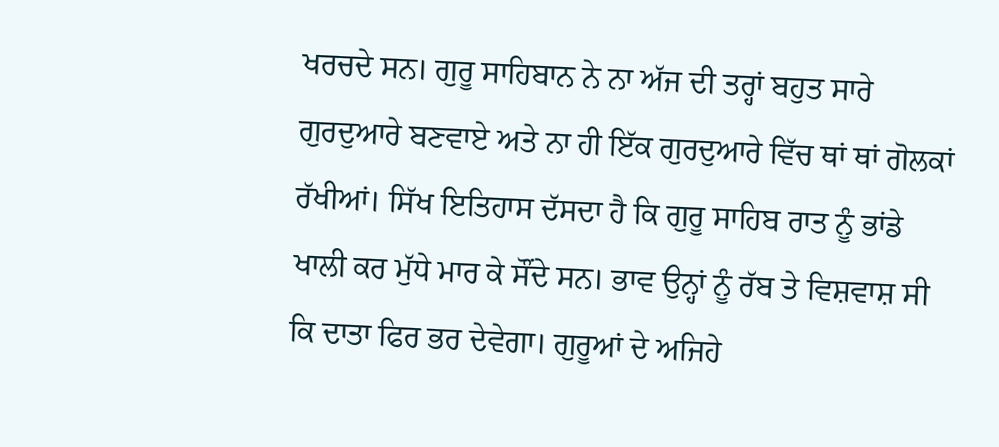ਖਰਚਦੇ ਸਨ। ਗੁਰੂ ਸਾਹਿਬਾਨ ਨੇ ਨਾ ਅੱਜ ਦੀ ਤਰ੍ਹਾਂ ਬਹੁਤ ਸਾਰੇ ਗੁਰਦੁਆਰੇ ਬਣਵਾਏ ਅਤੇ ਨਾ ਹੀ ਇੱਕ ਗੁਰਦੁਆਰੇ ਵਿੱਚ ਥਾਂ ਥਾਂ ਗੋਲਕਾਂ ਰੱਖੀਆਂ। ਸਿੱਖ ਇਤਿਹਾਸ ਦੱਸਦਾ ਹੈ ਕਿ ਗੁਰੂ ਸਾਹਿਬ ਰਾਤ ਨੂੰ ਭਾਂਡੇ ਖਾਲੀ ਕਰ ਮੁੱਧੇ ਮਾਰ ਕੇ ਸੌਂਦੇ ਸਨ। ਭਾਵ ਉਨ੍ਹਾਂ ਨੂੰ ਰੱਬ ਤੇ ਵਿਸ਼ਵਾਸ਼ ਸੀ ਕਿ ਦਾਤਾ ਫਿਰ ਭਰ ਦੇਵੇਗਾ। ਗੁਰੂਆਂ ਦੇ ਅਜਿਹੇ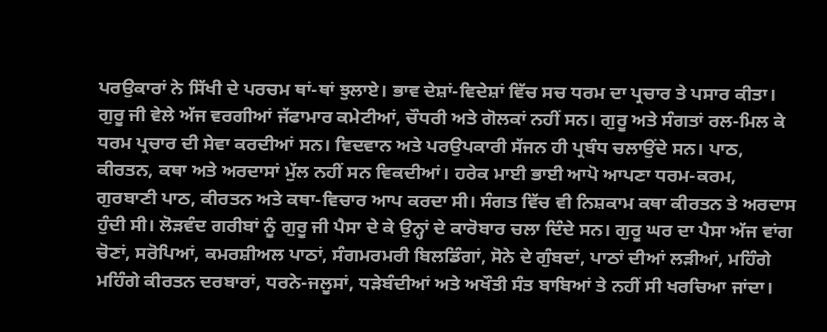ਪਰਉਕਾਰਾਂ ਨੇ ਸਿੱਖੀ ਦੇ ਪਰਚਮ ਥਾਂ-ਥਾਂ ਝੁਲਾਏ। ਭਾਵ ਦੇਸ਼ਾਂ-ਵਿਦੇਸ਼ਾਂ ਵਿੱਚ ਸਚ ਧਰਮ ਦਾ ਪ੍ਰਚਾਰ ਤੇ ਪਸਾਰ ਕੀਤਾ। ਗੁਰੂ ਜੀ ਵੇਲੇ ਅੱਜ ਵਰਗੀਆਂ ਜੱਫਾਮਾਰ ਕਮੇਟੀਆਂ, ਚੌਧਰੀ ਅਤੇ ਗੋਲਕਾਂ ਨਹੀਂ ਸਨ। ਗੁਰੂ ਅਤੇ ਸੰਗਤਾਂ ਰਲ-ਮਿਲ ਕੇ ਧਰਮ ਪ੍ਰਚਾਰ ਦੀ ਸੇਵਾ ਕਰਦੀਆਂ ਸਨ। ਵਿਦਵਾਨ ਅਤੇ ਪਰਉਪਕਾਰੀ ਸੱਜਨ ਹੀ ਪ੍ਰਬੰਧ ਚਲਾਉਂਦੇ ਸਨ। ਪਾਠ, ਕੀਰਤਨ, ਕਥਾ ਅਤੇ ਅਰਦਾਸਾਂ ਮੁੱਲ ਨਹੀਂ ਸਨ ਵਿਕਦੀਆਂ। ਹਰੇਕ ਮਾਈ ਭਾਈ ਆਪੋ ਆਪਣਾ ਧਰਮ-ਕਰਮ, ਗੁਰਬਾਣੀ ਪਾਠ, ਕੀਰਤਨ ਅਤੇ ਕਥਾ-ਵਿਚਾਰ ਆਪ ਕਰਦਾ ਸੀ। ਸੰਗਤ ਵਿੱਚ ਵੀ ਨਿਸ਼ਕਾਮ ਕਥਾ ਕੀਰਤਨ ਤੇ ਅਰਦਾਸ ਹੁੰਦੀ ਸੀ। ਲੋੜਵੰਦ ਗਰੀਬਾਂ ਨੂੰ ਗੁਰੂ ਜੀ ਪੈਸਾ ਦੇ ਕੇ ਉਨ੍ਹਾਂ ਦੇ ਕਾਰੋਬਾਰ ਚਲਾ ਦਿੰਦੇ ਸਨ। ਗੁਰੂ ਘਰ ਦਾ ਪੈਸਾ ਅੱਜ ਵਾਂਗ ਚੋਣਾਂ, ਸਰੋਪਿਆਂ, ਕਮਰਸ਼ੀਅਲ ਪਾਠਾਂ, ਸੰਗਮਰਮਰੀ ਬਿਲਡਿੰਗਾਂ, ਸੋਨੇ ਦੇ ਗੁੰਬਦਾਂ, ਪਾਠਾਂ ਦੀਆਂ ਲੜੀਆਂ, ਮਹਿੰਗੇ ਮਹਿੰਗੇ ਕੀਰਤਨ ਦਰਬਾਰਾਂ, ਧਰਨੇ-ਜਲੂਸਾਂ, ਧੜੇਬੰਦੀਆਂ ਅਤੇ ਅਖੌਤੀ ਸੰਤ ਬਾਬਿਆਂ ਤੇ ਨਹੀਂ ਸੀ ਖਰਚਿਆ ਜਾਂਦਾ।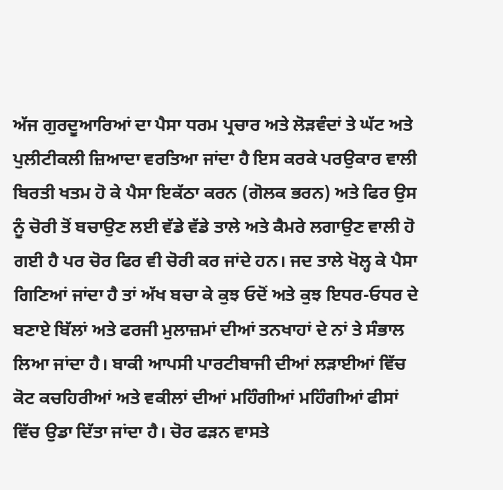ਅੱਜ ਗੁਰਦੂਆਰਿਆਂ ਦਾ ਪੈਸਾ ਧਰਮ ਪ੍ਰਚਾਰ ਅਤੇ ਲੋੜਵੰਦਾਂ ਤੇ ਘੱਟ ਅਤੇ ਪੁਲੀਟੀਕਲੀ ਜ਼ਿਆਦਾ ਵਰਤਿਆ ਜਾਂਦਾ ਹੈ ਇਸ ਕਰਕੇ ਪਰਉਕਾਰ ਵਾਲੀ ਬਿਰਤੀ ਖਤਮ ਹੋ ਕੇ ਪੈਸਾ ਇਕੱਠਾ ਕਰਨ (ਗੋਲਕ ਭਰਨ) ਅਤੇ ਫਿਰ ਉਸ ਨੂੰ ਚੋਰੀ ਤੋਂ ਬਚਾਉਣ ਲਈ ਵੱਡੇ ਵੱਡੇ ਤਾਲੇ ਅਤੇ ਕੈਮਰੇ ਲਗਾਉਣ ਵਾਲੀ ਹੋ ਗਈ ਹੈ ਪਰ ਚੋਰ ਫਿਰ ਵੀ ਚੋਰੀ ਕਰ ਜਾਂਦੇ ਹਨ। ਜਦ ਤਾਲੇ ਖੋਲ੍ਹ ਕੇ ਪੈਸਾ ਗਿਣਿਆਂ ਜਾਂਦਾ ਹੈ ਤਾਂ ਅੱਖ ਬਚਾ ਕੇ ਕੁਝ ਓਦੋਂ ਅਤੇ ਕੁਝ ਇਧਰ-ਓਧਰ ਦੇ ਬਣਾਏ ਬਿੱਲਾਂ ਅਤੇ ਫਰਜੀ ਮੁਲਾਜ਼ਮਾਂ ਦੀਆਂ ਤਨਖਾਹਾਂ ਦੇ ਨਾਂ ਤੇ ਸੰਭਾਲ ਲਿਆ ਜਾਂਦਾ ਹੈ। ਬਾਕੀ ਆਪਸੀ ਪਾਰਟੀਬਾਜੀ ਦੀਆਂ ਲੜਾਈਆਂ ਵਿੱਚ ਕੋਟ ਕਚਹਿਰੀਆਂ ਅਤੇ ਵਕੀਲਾਂ ਦੀਆਂ ਮਹਿੰਗੀਆਂ ਮਹਿੰਗੀਆਂ ਫੀਸਾਂ ਵਿੱਚ ਉਡਾ ਦਿੱਤਾ ਜਾਂਦਾ ਹੈ। ਚੋਰ ਫੜਨ ਵਾਸਤੇ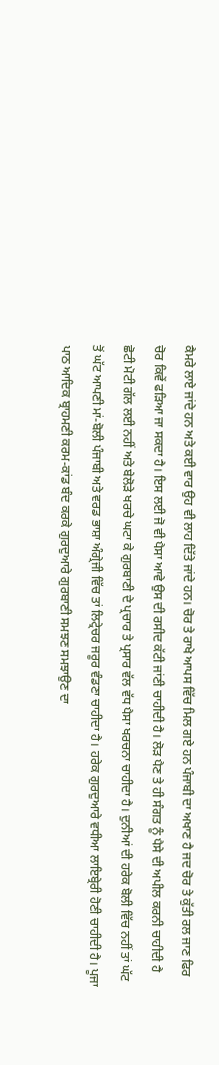ਕੈਮਰੇ ਲਾਏ ਜਾਂਦੇ ਹਨ ਅਤੇ ਕਈ ਵਾਰ ਉਹ ਵੀ ਲਾਹ ਦਿੱਤੇ ਜਾਂਦੇ ਹਨ। ਚੋਰ ਤੇ ਰਾਖੇ ਆਪਸ ਵਿੱਚ ਮਿਲ ਗਏ ਹਨ ਪੰਜਾਬੀ ਦਾ ਅਖਾਣ ਹੈ ਜਦ ਚੋਰ ਤੇ ਕੁੱਤੀ ਰਲ ਜਾਣ ਫਿਰ ਚੋਰ ਕਿਵੇਂ ਫੜਿਆ ਜਾ ਸਕਦਾ ਹੈ। ਇਸ ਲਈ ਜੋ ਵੀ ਪੈਸਾ ਆਵੇ ਉਸ ਦੀ ਰਸੀਦ ਕੱਟੀ ਜਾਂਣੀ ਚਾਹੀਦੀ ਹੈ। ਲੋੜ ਪੈਣ ਤੇ ਹੀ ਸੰਗਤ ਨੂੰ ਪੈਸੇ ਦੀ ਅਪੀਲ ਕਰਨੀ ਚਾਹੀਦੀ ਹੈ ਛੋਟੀ ਮੋਟੀ ਗੱਲ ਲਈ ਨਹੀਂ ਅਤੇ ਬੇਲੋੜੇ ਖਰਚੇ ਘਟਾ ਕੇ ਗੁਰਬਾਣੀ ਦੇ ਪ੍ਰਚਾਰ ਤੇ ਪ੍ਰਸਾਰ ਵੱਲ ਵੱਧ ਪੈਸਾ ਖਰਚਨਾ ਚਾਹੀਦਾ ਹੈ। ਦੁਨੀਆਂ ਦੀ ਹਰੇਕ ਬੋਲੀ ਵਿੱਚ ਨਹੀਂ ਤਾਂ ਘੱਟ ਤੋਂ ਘੱਟ ਆਪਣੀ ਮਾਂ-ਬੋਲੀ ਪੰਜਾਬੀ ਅਤੇ ਵਰਡ ਭਾਸ਼ਾ ਅੰਗ੍ਰੇਜੀ ਵਿੱਚ ਤਾਂ ਲਿਟ੍ਰੇਚਰ ਜਰੂਰ ਵੰਡਣਾ ਚਾਹੀਦਾ ਹੈ। ਹਰੇਕ ਗੁਰਦੁਆਰੇ ਵਧੀਆ ਲਾਇਬ੍ਰੇਰੀ ਹੋਣੀ ਚਾਹੀਦੀ ਹੈ। ਪੂਜਾ ਪਾਠ ਆਦਿਕ ਬ੍ਰਾਹਮਣੀ ਕਰਮ-ਕਾਂਡ ਬੰਦ ਕਰਕੇ ਗੁਰਦੁਆਰੇ ਗੁਰਬਾਣੀ ਸਮਝਣ ਸਮਝਾਉਣ ਦਾ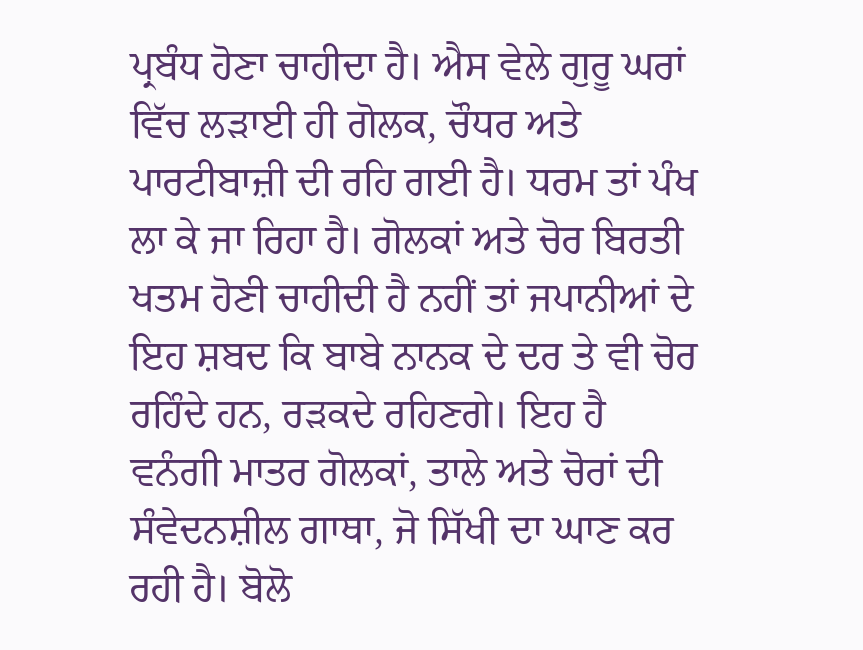ਪ੍ਰਬੰਧ ਹੋਣਾ ਚਾਹੀਦਾ ਹੈ। ਐਸ ਵੇਲੇ ਗੁਰੂ ਘਰਾਂ ਵਿੱਚ ਲੜਾਈ ਹੀ ਗੋਲਕ, ਚੌਧਰ ਅਤੇ ਪਾਰਟੀਬਾਜ਼ੀ ਦੀ ਰਹਿ ਗਈ ਹੈ। ਧਰਮ ਤਾਂ ਪੰਖ ਲਾ ਕੇ ਜਾ ਰਿਹਾ ਹੈ। ਗੋਲਕਾਂ ਅਤੇ ਚੋਰ ਬਿਰਤੀ ਖਤਮ ਹੋਣੀ ਚਾਹੀਦੀ ਹੈ ਨਹੀਂ ਤਾਂ ਜਪਾਨੀਆਂ ਦੇ ਇਹ ਸ਼ਬਦ ਕਿ ਬਾਬੇ ਨਾਨਕ ਦੇ ਦਰ ਤੇ ਵੀ ਚੋਰ ਰਹਿੰਦੇ ਹਨ, ਰੜਕਦੇ ਰਹਿਣਗੇ। ਇਹ ਹੈ ਵਨੰਗੀ ਮਾਤਰ ਗੋਲਕਾਂ, ਤਾਲੇ ਅਤੇ ਚੋਰਾਂ ਦੀ ਸੰਵੇਦਨਸ਼ੀਲ ਗਾਥਾ, ਜੋ ਸਿੱਖੀ ਦਾ ਘਾਣ ਕਰ ਰਹੀ ਹੈ। ਬੋਲੋ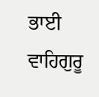ਭਾਈ ਵਾਹਿਗੁਰੂ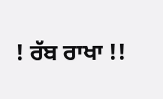! ਰੱਬ ਰਾਖਾ !!